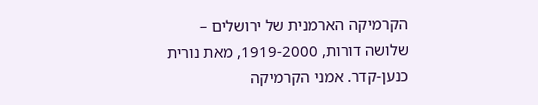הקרמיקה הארמנית של ירושלים – שלושה דורות, 1919-2000, מאת נורית כנען-קדר. אמני הקרמיקה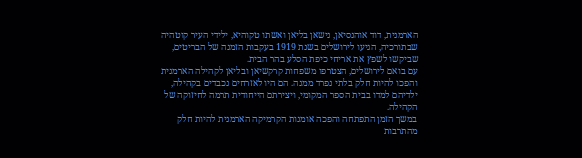הארמנית, דוד אוהנסיאן, נישאן בליאן ואשתו טקוהיא, ילידי העיר קוטהיה שבתורכיה, הגיעו לירושלים בשנת 1919 בעקבות הזמנה של הבריטים, שביקשו לשפץ את אריחי כיפת הסלע בהר הבית.
עם בואם לירושלים, הצטרפו משפחות קרקשיאן ובליאן לקהילה הארמנית והפכו להיות חלק בלתי נפרד ממנה. הם היו לאזרחים נכבדים בקהילה, ילדיהם למדו בבית הספר המקומי, ויצירתם הייחודית תרמה לחיזוקה של הקהילה.
במשך הזמן התפתחה והפכה אומנות הקרמיקה הארמנית להיות חלק מהתרבות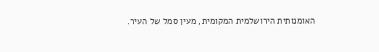האומנותית הירושלמית המקומית, מעין סמל של העיר.